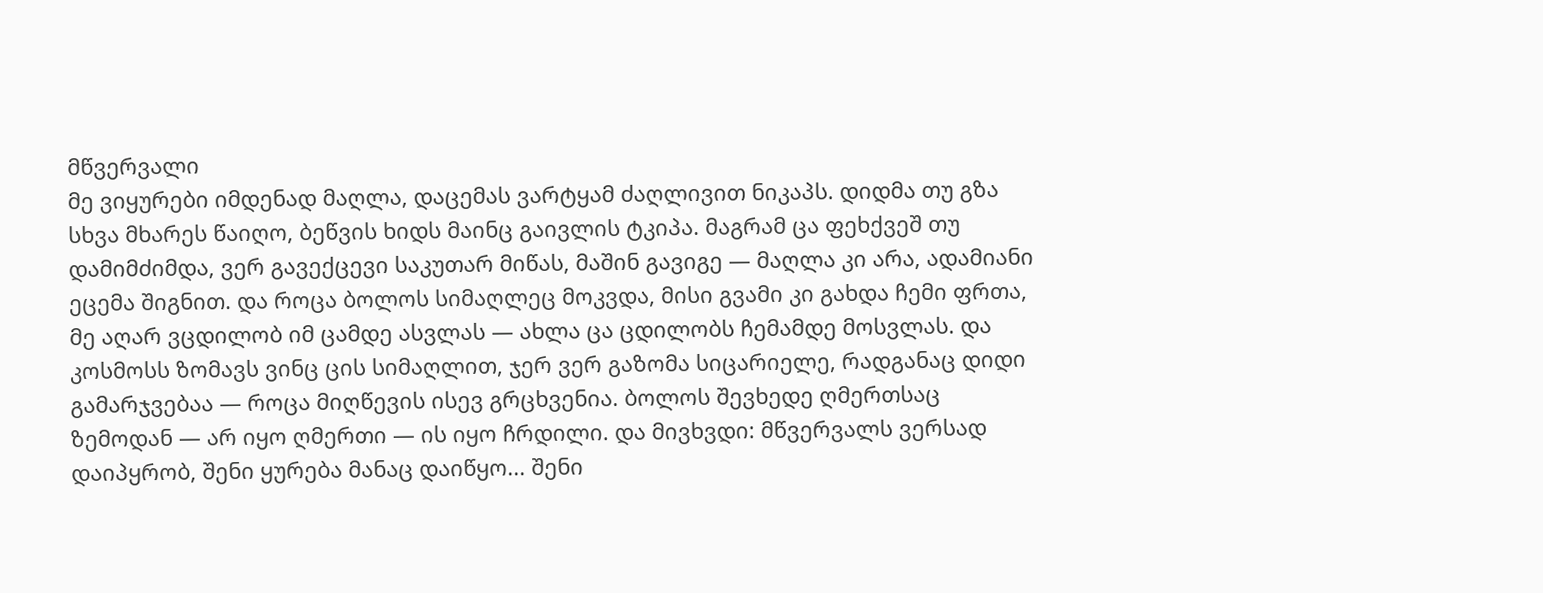მწვერვალი
მე ვიყურები იმდენად მაღლა, დაცემას ვარტყამ ძაღლივით ნიკაპს. დიდმა თუ გზა სხვა მხარეს წაიღო, ბეწვის ხიდს მაინც გაივლის ტკიპა. მაგრამ ცა ფეხქვეშ თუ დამიმძიმდა, ვერ გავექცევი საკუთარ მიწას, მაშინ გავიგე — მაღლა კი არა, ადამიანი ეცემა შიგნით. და როცა ბოლოს სიმაღლეც მოკვდა, მისი გვამი კი გახდა ჩემი ფრთა, მე აღარ ვცდილობ იმ ცამდე ასვლას — ახლა ცა ცდილობს ჩემამდე მოსვლას. და კოსმოსს ზომავს ვინც ცის სიმაღლით, ჯერ ვერ გაზომა სიცარიელე, რადგანაც დიდი გამარჯვებაა — როცა მიღწევის ისევ გრცხვენია. ბოლოს შევხედე ღმერთსაც ზემოდან — არ იყო ღმერთი — ის იყო ჩრდილი. და მივხვდი: მწვერვალს ვერსად დაიპყრობ, შენი ყურება მანაც დაიწყო... შენი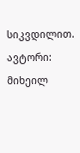სიკვდილით. ავტორი: მიხეილ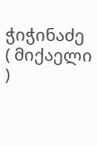ჭიჭინაძე ( მიქაელი )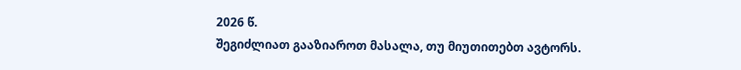2026 წ.
შეგიძლიათ გააზიაროთ მასალა, თუ მიუთითებთ ავტორს.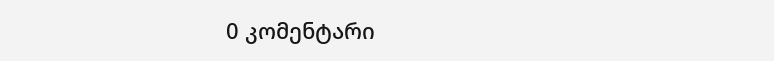0 კომენტარი